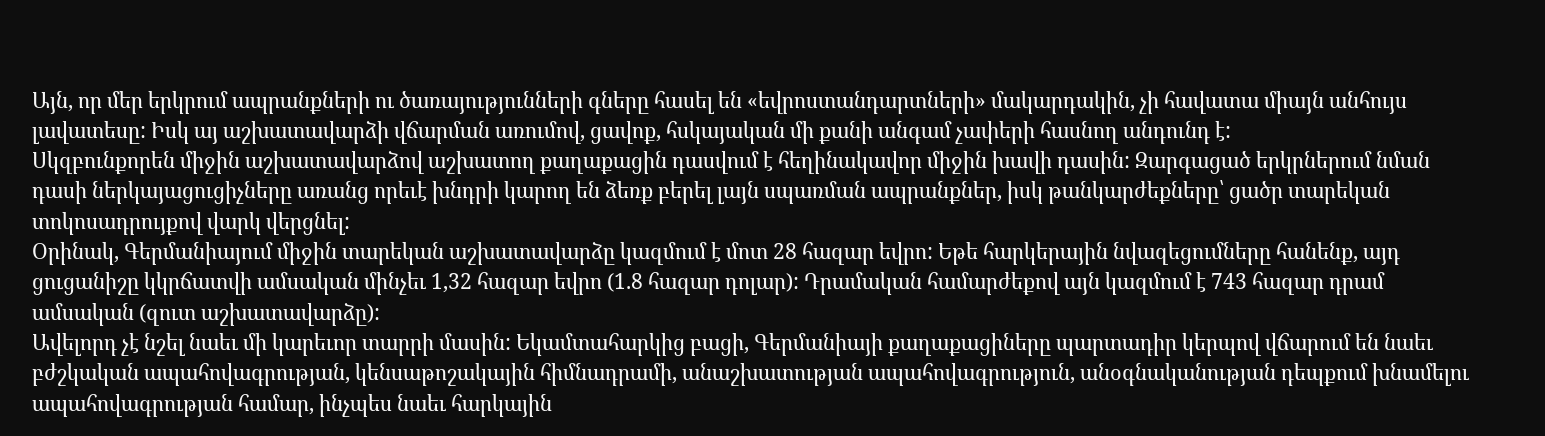Այն, որ մեր երկրում ապրանքների ու ծառայությունների գները հասել են «եվրոստանդարտների» մակարդակին, չի հավատա միայն անհույս լավատեսը: Իսկ այ աշխատավարձի վճարման առումով, ցավոք, հսկայական մի քանի անգամ չափերի հասնող անդունդ է:
Սկզբունքորեն միջին աշխատավարձով աշխատող քաղաքացին դասվում է հեղինակավոր միջին խավի դասին: Զարգացած երկրներում նման դասի ներկայացուցիչները առանց որեւէ խնդրի կարող են ձեռք բերել լայն սպառման ապրանքներ, իսկ թանկարժեքները՝ ցածր տարեկան տոկոսադրույքով վարկ վերցնել:
Օրինակ, Գերմանիայում միջին տարեկան աշխատավարձը կազմում է մոտ 28 հազար եվրո: Եթե հարկերային նվազեցումները հանենք, այդ ցուցանիշը կկրճատվի ամսական մինչեւ 1,32 հազար եվրո (1.8 հազար դոլար): Դրամական համարժեքով այն կազմում է 743 հազար դրամ ամսական (զուտ աշխատավարձը):
Ավելորդ չէ նշել նաեւ մի կարեւոր տարրի մասին: Եկամտահարկից բացի, Գերմանիայի քաղաքացիները պարտադիր կերպով վճարում են նաեւ բժշկական ապահովագրության, կենսաթոշակային հիմնադրամի, անաշխատության ապահովագրություն, անօգնականության դեպքում խնամելու ապահովագրության համար, ինչպես նաեւ հարկային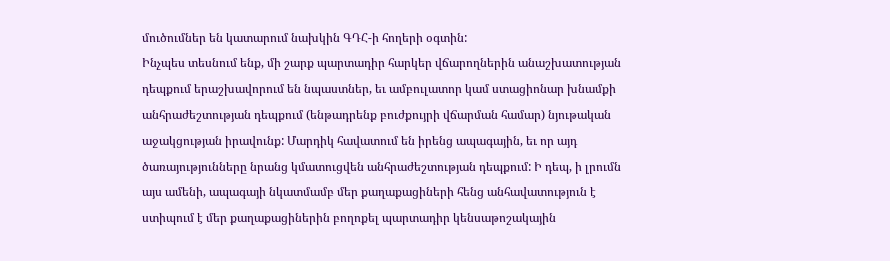մուծումներ են կատարում նախկին ԳԴՀ-ի հողերի օգտին:
Ինչպես տեսնում ենք, մի շարք պարտադիր հարկեր վճարողներին անաշխատության դեպքում երաշխավորում են նպաստներ, եւ ամբուլատոր կամ ստացիոնար խնամքի անհրաժեշտության դեպքում (ենթադրենք բուժքույրի վճարման համար) նյութական աջակցության իրավունք: Մարդիկ հավատում են իրենց ապագային, եւ որ այդ ծառայությունները նրանց կմատուցվեն անհրաժեշտության դեպքում: Ի դեպ, ի լրումն այս ամենի, ապագայի նկատմամբ մեր քաղաքացիների հենց անհավատություն է ստիպում է մեր քաղաքացիներին բողոքել պարտադիր կենսաթոշակային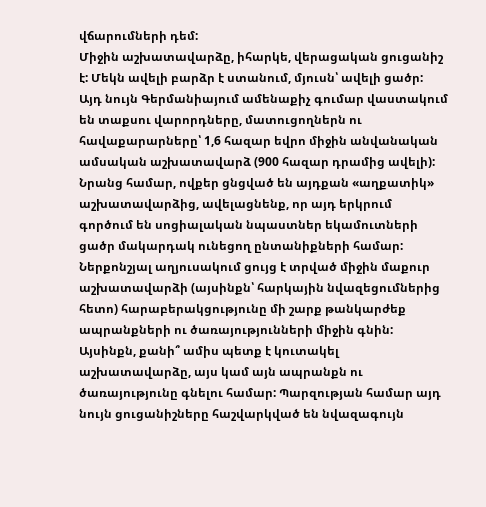վճարումների դեմ:
Միջին աշխատավարձը, իհարկե, վերացական ցուցանիշ է: Մեկն ավելի բարձր է ստանում, մյուսն՝ ավելի ցածր: Այդ նույն Գերմանիայում ամենաքիչ գումար վաստակում են տաքսու վարորդները, մատուցողներն ու հավաքարարները՝ 1,6 հազար եվրո միջին անվանական ամսական աշխատավարձ (900 հազար դրամից ավելի): Նրանց համար, ովքեր ցնցված են այդքան «աղքատիկ» աշխատավարձից, ավելացնենք, որ այդ երկրում գործում են սոցիալական նպաստներ եկամուտների ցածր մակարդակ ունեցող ընտանիքների համար:
Ներքոնշյալ աղյուսակում ցույց է տրված միջին մաքուր աշխատավարձի (այսինքն՝ հարկային նվազեցումներից հետո) հարաբերակցությունը մի շարք թանկարժեք ապրանքների ու ծառայությունների միջին գնին: Այսինքն, քանի՞ ամիս պետք է կուտակել աշխատավարձը, այս կամ այն ապրանքն ու ծառայությունը գնելու համար: Պարզության համար այդ նույն ցուցանիշները հաշվարկված են նվազագույն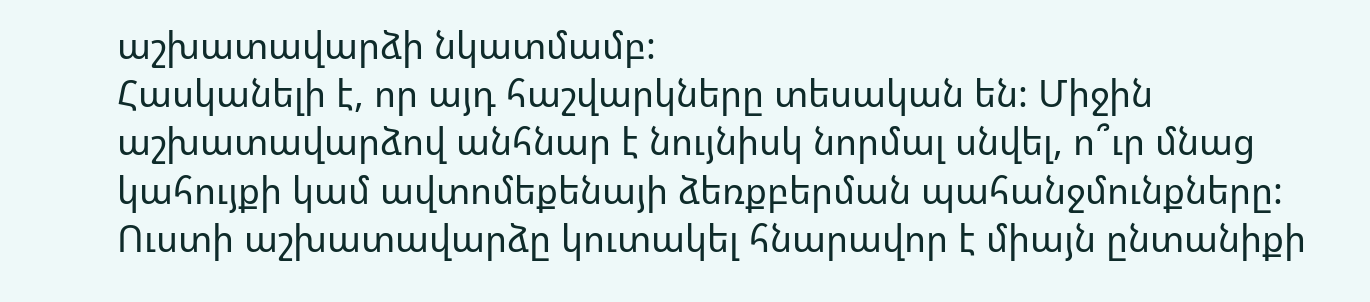աշխատավարձի նկատմամբ:
Հասկանելի է, որ այդ հաշվարկները տեսական են: Միջին աշխատավարձով անհնար է նույնիսկ նորմալ սնվել, ո՞ւր մնաց կահույքի կամ ավտոմեքենայի ձեռքբերման պահանջմունքները: Ուստի աշխատավարձը կուտակել հնարավոր է միայն ընտանիքի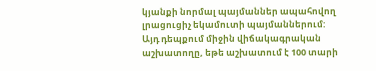կյանքի նորմալ պայմաններ ապահովող լրացուցիչ եկամուտի պայմաններում: Այդ դեպքում միջին վիճակագրական աշխատողը, եթե աշխատում է 100 տարի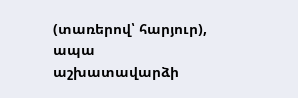(տառերով՝ հարյուր), ապա աշխատավարձի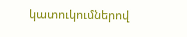կատուկումներով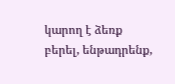կարող է ձեռք բերել, ենթադրենք,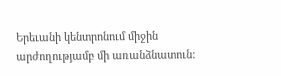Երեւանի կենտրոնում միջին արժողությամբ մի առանձնատուն: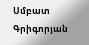Սմբատ Գրիգորյան